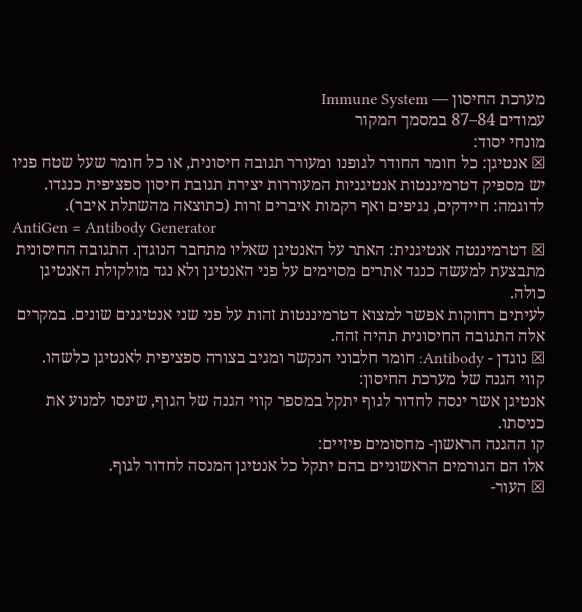מערכת החיסון — Immune System
עמודים 84–87 במסמך המקור
מונחי יסוד:
☒ אנטיגן: כל חומר החודר לגופנו ומעורר תגובה חיסונית, או כל חומר שעל שטח פניו יש מספיק דטרמיננטות אנטיגניות המעוררות יצירת תגובת חיסון ספציפית כנגדו. לדוגמה: חיידקים, נגיפים ואף רקמות איברים זרות (כתוצאה מהשתלת איבר).
AntiGen = Antibody Generator
☒ דטרמיננטה אנטיגנית: האתר על האנטיגן שאליו מתחבר הנוגדן. התגובה החיסונית מתבצעת למעשה כנגד אתרים מסוימים על פני האנטיגן ולא נגד מולקולת האנטיגן כולה.
לעיתים רחוקות אפשר למצוא דטרמיננטות זהות על פני שני אנטיגנים שונים. במקרים אלה התגובה החיסונית תהיה זהה.
☒ נוגדן - Antibody: חומר חלבוני הנקשר ומגיב בצורה ספציפית לאנטיגן כלשהו.
קווי הגנה של מערכת החיסון:
אנטיגן אשר ינסה לחדור לגוף יתקל במספר קווי הגנה של הגוף, שינסו למנוע את כניסתו.
קו ההגנה הראשון- מחסומים פיזיים:
אלו הם הגורמים הראשוניים בהם יתקל כל אנטיגן המנסה לחדור לגוף.
☒ העור-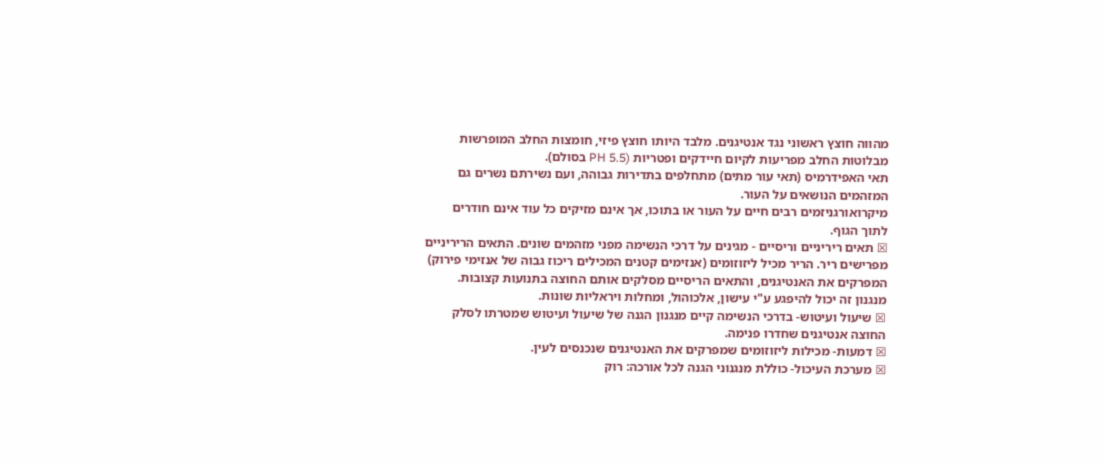מהווה חוצץ ראשוני נגד אנטיגנים. מלבד היותו חוצץ פיזי, חומצות החלב המופרשות מבלוטות החלב מפריעות לקיום חיידקים ופטריות (PH 5.5 בסולם).
תאי האפידרמיס (תאי עור מתים) מתחלפים בתדירות גבוהה, ועם נשירתם נשרים גם המזהמים הנושאים על העור.
מיקרואורגניזמים רבים חיים על העור או בתוכו, אך אינם מזיקים כל עוד אינם חודרים לתוך הגוף.
☒ תאים ריריניים וריסיים - מגינים על דרכי הנשימה מפני מזהמים שונים. התאים הריריניים מפרישים ריר. הריר מכיל ליזוזומים (אנזימים קטנים המכילים ריכוז גבוה של אנזימי פירוק) המפרקים את האנטיגנים, והתאים הריסיים מסלקים אותם החוצה בתנועות קצובות. מנגנון זה יכול להיפגע ע"י עישון, אלכוהול, ומחלות ויראליות שונות.
☒ שיעול ועיטוש- בדרכי הנשימה קיים מנגנון הגנה של שיעול ועיטוש שמטרתו לסלק החוצה אנטיגנים שחדרו פנימה.
☒ דמעות- מכילות ליזוזומים שמפרקים את האנטיגנים שנכנסים לעין.
☒ מערכת העיכול- כוללת מנגנוני הגנה לכל אורכה: רוק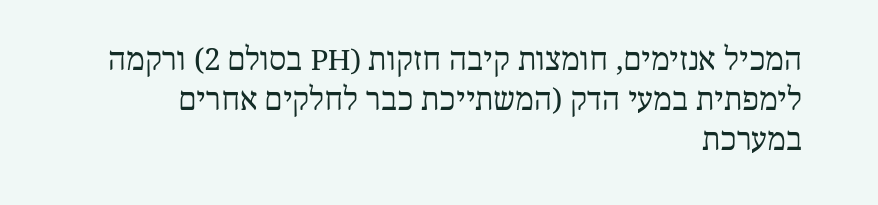המכיל אנזימים, חומצות קיבה חזקות (PH בסולם 2) ורקמה לימפתית במעי הדק (המשתייכת כבר לחלקים אחרים במערכת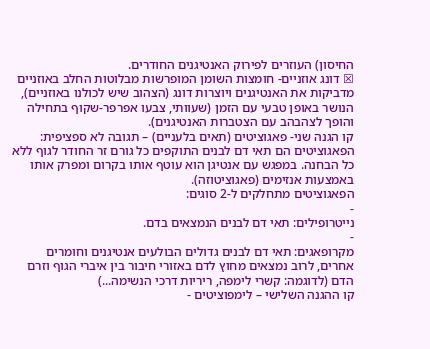החיסון) העוזרים לפירוק האנטיגנים החודרים.
☒ דונג אוזניים- חומצות השומן המופרשות מבלוטות החלב באוזניים מדביקות את האנטיגנים ויוצרות דונג (הצהוב שיש לכולנו באוזניים), הנושר באופן טבעי עם הזמן (שעוותי, צבעו אפרפר-שקוף בתחילה והופך לצהבהב עם הצטברות האנטיגנים).
קו הגנה שני- פאגוציטים (תאים בלעניים) – תגובה לא ספציפית:
הפאגוציטים הם תאי דם לבנים התוקפים כל גורם זר החודר לגוף ללא כל הבחנה. במפגש עם אנטיגן הוא עוטף אותו בקרום ומפרק אותו באמצעות אנזימים (פאגוציטוזה).
הפאגוציטים מתחלקים ל-2 סוגים:
-
נייטרופילים: תאי דם לבנים הנמצאים בדם.
-
מקרופאגים: תאי דם לבנים גדולים הבולעים אנטיגנים וחומרים אחרים, לרוב נמצאים מחוץ לדם באזורי חיבור בין איברי הגוף וזרם הדם (לדוגמה: קשרי לימפה, ריריות דרכי הנשימה...)
קו ההגנה השלישי – לימפוציטים -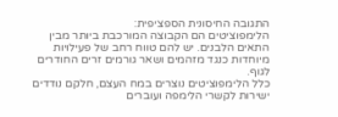התגובה החיסונית הספציפית:
הלימפוציטים הם הקבוצה המורכבת ביותר מבין התאים הלבנים. יש להם טווח רחב של פעילויות מיוחדות כנגד מזהמים ושאר גורמים זרים החודרים לגוף.
כלל הלימפוציטים נוצרים במח העצם, חלקם נודדים ישירות לקשרי הלימפה ועוברים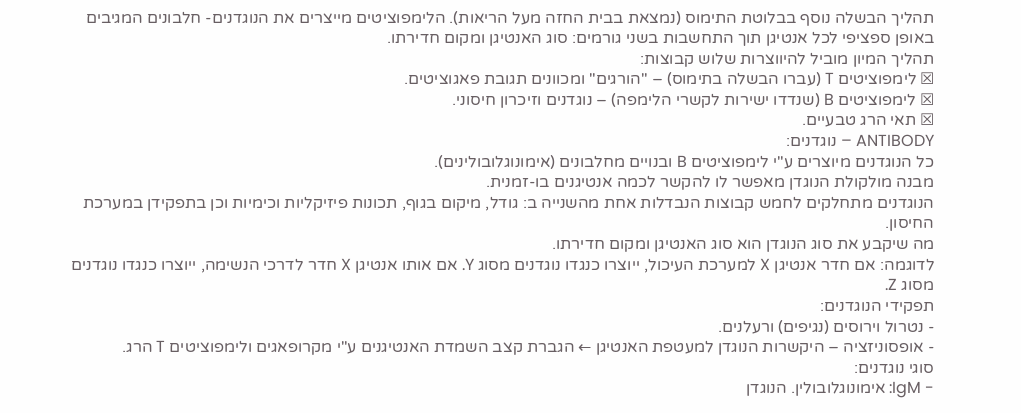תהליך הבשלה נוסף בבלוטת התימוס (נמצאת בבית החזה מעל הריאות). הלימפוציטים מייצרים את הנוגדנים- חלבונים המגיבים באופן ספציפי לכל אנטיגן תוך התחשבות בשני גורמים: סוג האנטיגן ומקום חדירתו.
תהליך המיון מוביל להיווצרות שלוש קבוצות:
☒ לימפוציטים T (עברו הבשלה בתימוס) – "הורגים" ומכוונים תגובת פאגוציטים.
☒ לימפוציטים B (שנדדו ישירות לקשרי הלימפה) – נוגדנים וזיכרון חיסוני.
☒ תאי הרג טבעיים.
ANTIBODY – נוגדנים:
כל הנוגדנים מיוצרים ע"י לימפוציטים B ובנויים מחלבונים (אימונוגלובולינים).
מבנה מולקולת הנוגדן מאפשר לו להקשר לכמה אנטיגנים בו-זמנית.
הנוגדנים מתחלקים לחמש קבוצות הנבדלות אחת מהשנייה ב: גודל, מיקום בגוף, תכונות פיזיקליות וכימיות וכן בתפקידן במערכת החיסון.
מה שיקבע את סוג הנוגדן הוא סוג האנטיגן ומקום חדירתו.
לדוגמה: אם חדר אנטיגן X למערכת העיכול, ייוצרו כנגדו נוגדנים מסוג Y. אם אותו אנטיגן X חדר לדרכי הנשימה, ייוצרו כנגדו נוגדנים מסוג Z.
תפקידי הנוגדנים:
- נטרול וירוסים (נגיפים) ורעלנים.
- אופסוניזציה – היקשרות הנוגדן למעטפת האנטיגן ← הגברת קצב השמדת האנטיגנים ע"י מקרופאגים ולימפוציטים T הרג.
סוגי נוגדנים:
- IgM: אימונוגלובולין. הנוגדן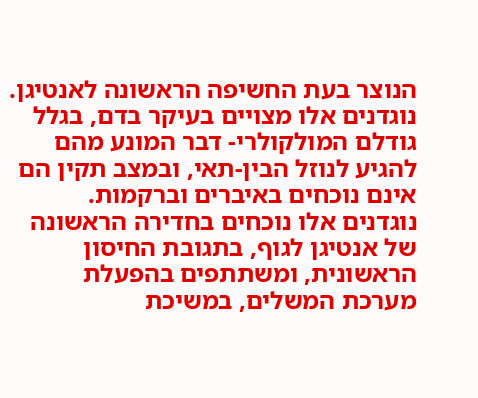הנוצר בעת החשיפה הראשונה לאנטיגן. נוגדנים אלו מצויים בעיקר בדם, בגלל גודלם המולקולרי- דבר המונע מהם להגיע לנוזל הבין-תאי, ובמצב תקין הם אינם נוכחים באיברים וברקמות.
נוגדנים אלו נוכחים בחדירה הראשונה של אנטיגן לגוף, בתגובת החיסון הראשונית, ומשתתפים בהפעלת מערכת המשלים, במשיכת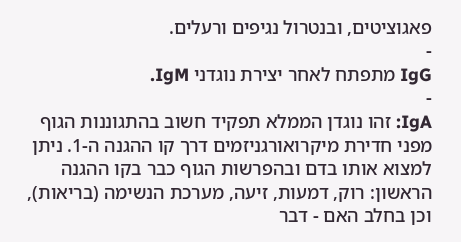פאגוציטים, ובנטרול נגיפים ורעלים.
-
IgG מתפתח לאחר יצירת נוגדני IgM.
-
IgA: זהו נוגדן הממלא תפקיד חשוב בהתגוננות הגוף מפני חדירת מיקרואורגניזמים דרך קו ההגנה ה-1. ניתן למצוא אותו בדם ובהפרשות הגוף כבר בקו ההגנה הראשון: רוק, דמעות, זיעה, מערכת הנשימה (בריאות), וכן בחלב האם - דבר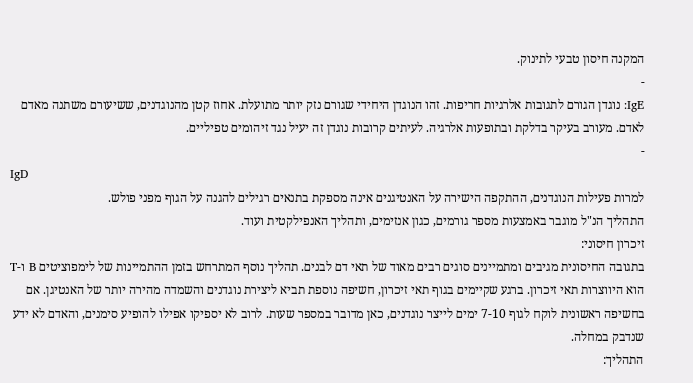המקנה חיסון טבעי לתינוק.
-
IgE: נוגדן הגורם לתגובות אלרגיות חריפות. זהו הנוגדן היחידי שגורם נזק יותר מתועלת. אחוז קטן מהנוגדנים, ששיעורם משתנה מאדם לאדם. מעורב בעיקר בדלקת ובתופעות אלרגיה. לעיתים קרובות נוגדן זה יעיל נגד זיהומים טפיליים.
-
IgD
למרות פעילות הנוגדנים, ההתקפה הישירה על האנטיגנים אינה מספקת בתנאים רגילים להגנה על הגוף מפני פולש.
התהליך הנ"ל מוגבר באמצעות מספר גורמים, כגון אנזימים, ותהליך האנפילקטית ועוד.
זיכרון חיסוני:
בתגובה החיסונית מגיבים ומתמיינים סוגים רבים מאוד של תאי דם לבנים. תהליך נוסף המתרחש בזמן ההתמיינות של לימפוציטים B ו-T הוא היווצרות תאי זיכרון. ברגע שקיימים בגוף תאי זיכרון, חשיפה נוספת תביא ליצירת נוגדנים והשמדה מהירה יותר של האנטיגן. אם בחשיפה ראשונית לוקח לגוף 7-10 ימים לייצר נוגדנים, כאן מדובר במספר שעות. לרוב לא יספיקו אפילו להופיע סימנים, והאדם לא ידע שנדבק במחלה.
התהליך: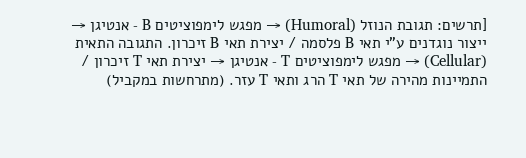[תרשים: תגובת הנוזל (Humoral) → מפגש לימפוציטים B - אנטיגן → ייצור נוגדנים ע"י תאי B פלסמה / יצירת תאי B זיכרון. התגובה התאית (Cellular) → מפגש לימפוציטים T - אנטיגן → יצירת תאי T זיכרון / התמיינות מהירה של תאי T הרג ותאי T עזר. (מתרחשות במקביל)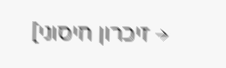→ זיכרון חיסוני]